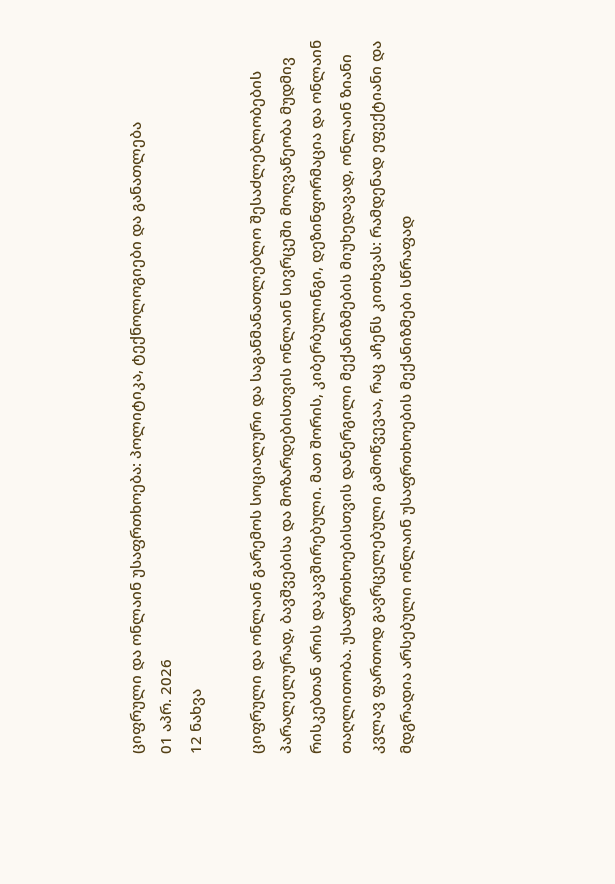ციფრული და ონლაინ უსაფრთხოება: პოლიტიკა, ტექნოლოგიები და განათლება
01 აპრ. 2026
12 ნახვა

ციფრული და ონლაინ გარემოს სოციალური და საგანმანათლებლო შესაძლებლობების პარალელურად, ბავშვებისა და მოზარდებისთვის ონლაინ სივრცეში მოღვაწეობა მუდმივ რისკებთან არის დაკავშირებული. მათ შორის, კიბერბულინგი, დეზინფორმაცია და ონლაინ თაღლითობა. უსაფრთხოებისთვის დანერგილი მექანიზმების მიუხედავად, ონლაინ ზიანი კვლავ ფართოდ გავრცელებული გამოწვევაა, რაც აჩენს კითხვას: რამდენად ეფექტიანი და მდგრადია არსებული ონლაინ უსაფრთხოების მექანიზმები სწრაფად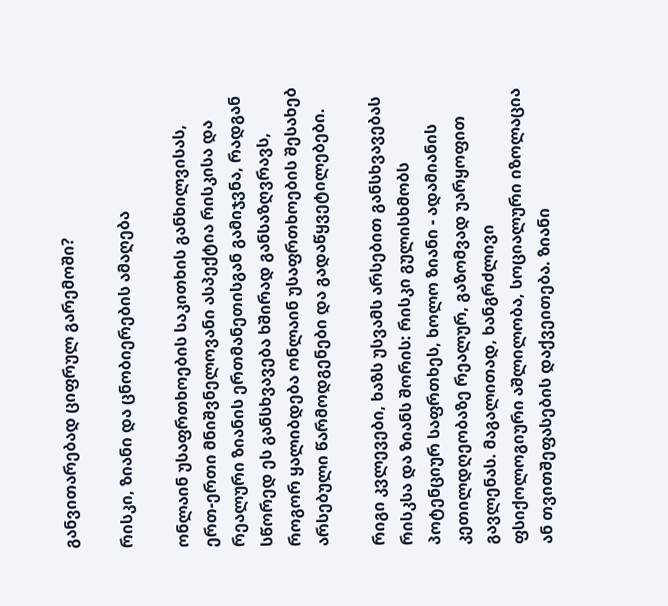განვითარებად ციფრულ გარემოში?

რისკი, ზიანი და ცნობიერების ამაღება

ონლაინ უსაფრთხოების საკითხის განხილვისას, ერთ-ერთი მნიშვნელოვანი ასპექტია რისკისა და რეალური ზიანის ერთმანეთისგან გამიჯვნა, რადგან სწორედ ეს განსხვავება ხშირად განსაზღვრავს, როგორ ყალიბდება ონლაინ უსაფრთხოების შესახებ არსებული წარმოდგენები და გადაწყვეტილებები.

რიგი კვლევები, ხაზს უსვამს არსებით განსხვავებას რისკსა და ზიანს შორის: რისკი გულისხმობს პოტენციურ საფრთხეს, ხოლო ზიანი - ადამიანის კეთილდღეობაზე რეალურ, გაზომვად უარყოფით გავლენას. მაგალითად, ხანგრძლივი ფსიქოლოგიური აშლილობა, სოციალური იზოლაცია ან თვითშეფასების დაქვეითება. ზიანი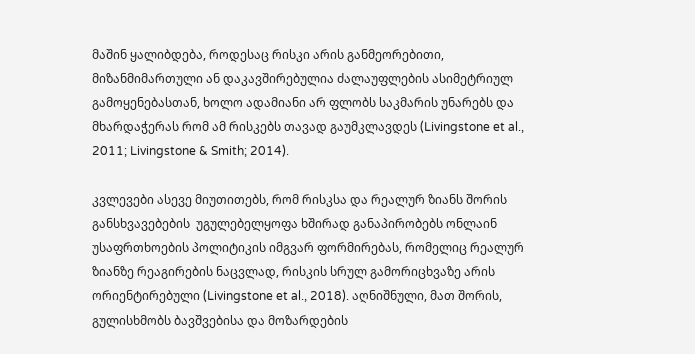მაშინ ყალიბდება, როდესაც რისკი არის განმეორებითი, მიზანმიმართული ან დაკავშირებულია ძალაუფლების ასიმეტრიულ გამოყენებასთან, ხოლო ადამიანი არ ფლობს საკმარის უნარებს და მხარდაჭერას რომ ამ რისკებს თავად გაუმკლავდეს (Livingstone et al., 2011; Livingstone & Smith; 2014).

კვლევები ასევე მიუთითებს, რომ რისკსა და რეალურ ზიანს შორის განსხვავებების  უგულებელყოფა ხშირად განაპირობებს ონლაინ უსაფრთხოების პოლიტიკის იმგვარ ფორმირებას, რომელიც რეალურ ზიანზე რეაგირების ნაცვლად, რისკის სრულ გამორიცხვაზე არის ორიენტირებული (Livingstone et al., 2018). აღნიშნული, მათ შორის, გულისხმობს ბავშვებისა და მოზარდების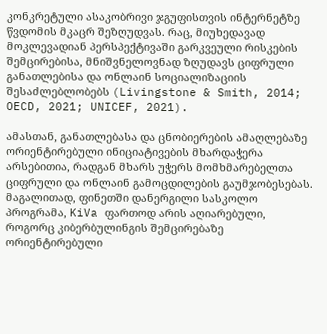კონკრეტული ასაკობრივი ჯგუფისთვის ინტერნეტზე წვდომის მკაცრ შეზღუდვას. რაც, მიუხედავად მოკლევადიან პერსპექტივაში გარკვეული რისკების შემცირებისა, მნიშვნელოვნად ზღუდავს ციფრული განათლებისა და ონლაინ სოციალიზაციის შესაძლებლობებს (Livingstone & Smith, 2014; OECD, 2021; UNICEF, 2021).

ამასთან, განათლებასა და ცნობიერების ამაღლებაზე ორიენტირებული ინიციატივების მხარდაჭერა არსებითია, რადგან მხარს უჭერს მომხმარებელთა ციფრული და ონლაინ გამოცდილების გაუმჯობესებას. მაგალითად, ფინეთში დანერგილი სასკოლო პროგრამა, KiVa ფართოდ არის აღიარებული, როგორც კიბერბულინგის შემცირებაზე ორიენტირებული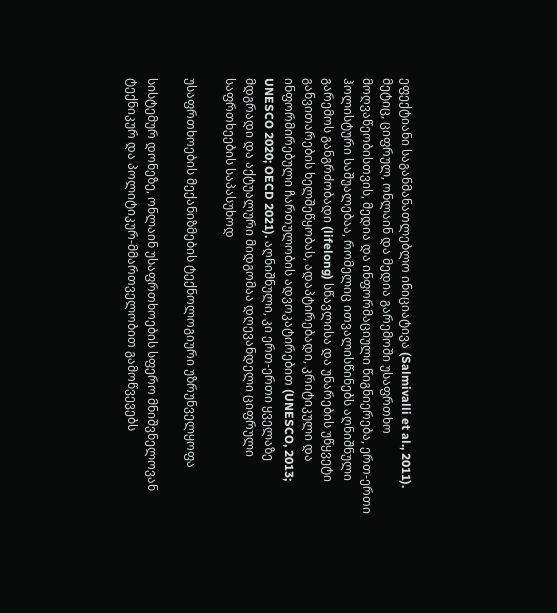ეფექტიანი საგანმანათლებლო ინიციატივა (Salmivalli et al., 2011). მეტიც, ციფრულ, ონლაინ და მედია გარემოში უსაფრთხო მოღვაწეობისთვის, მედია და ინფორმაციული წიგნიერება, ერთ-ერთი ჰოლისტური საშუალებაა, რომელიც ითვალისწინებს აღნიშნული გარემოს განგრძობადი (lifelong) სწავლისა და უნარების უწყვეტი განვითარების ხელშეწყობას, ადაპტირებადი, კრიტიკული და ინფორმირებული ჩართულობის ადვოკატირებით (UNESCO, 2013; UNESCO 2020; OECD 2021). აღნიშნული, კი ერთ-ერთი ყველაზე მდგრადი და აქტუალური მიდგომაა დღევანდელი ციფრული საფრთხეების საპასუხოდ

უსაფრთხოების მექანიზმების ტექნოლოგიური უზრუნველყოფა

სისტემურ დონეზე, ონლაინ უსაფრთხოების სფერო მნიშვნელოვან ტექნიკურ და პოლიტიკურ-მმართველობით გამოწვევებს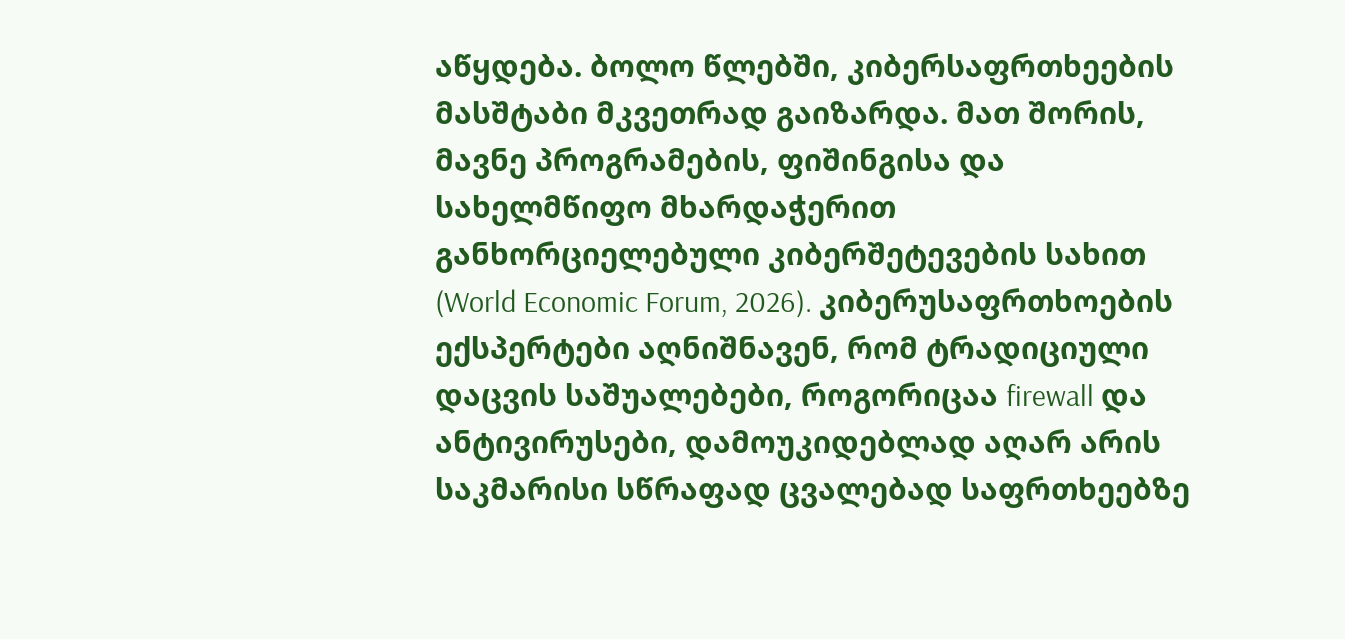აწყდება. ბოლო წლებში, კიბერსაფრთხეების მასშტაბი მკვეთრად გაიზარდა. მათ შორის, მავნე პროგრამების, ფიშინგისა და სახელმწიფო მხარდაჭერით განხორციელებული კიბერშეტევების სახით (World Economic Forum, 2026). კიბერუსაფრთხოების ექსპერტები აღნიშნავენ, რომ ტრადიციული დაცვის საშუალებები, როგორიცაა firewall და ანტივირუსები, დამოუკიდებლად აღარ არის საკმარისი სწრაფად ცვალებად საფრთხეებზე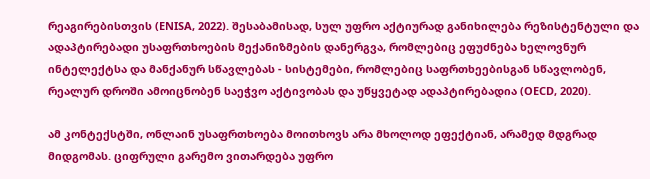რეაგირებისთვის (ENISA, 2022). შესაბამისად, სულ უფრო აქტიურად განიხილება რეზისტენტული და ადაპტირებადი უსაფრთხოების მექანიზმების დანერგვა, რომლებიც ეფუძნება ხელოვნურ ინტელექტსა და მანქანურ სწავლებას - სისტემები, რომლებიც საფრთხეებისგან სწავლობენ, რეალურ დროში ამოიცნობენ საეჭვო აქტივობას და უწყვეტად ადაპტირებადია (OECD, 2020).

ამ კონტექსტში, ონლაინ უსაფრთხოება მოითხოვს არა მხოლოდ ეფექტიან, არამედ მდგრად მიდგომას. ციფრული გარემო ვითარდება უფრო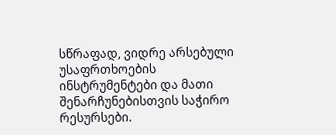სწრაფად, ვიდრე არსებული უსაფრთხოების ინსტრუმენტები და მათი შენარჩუნებისთვის საჭირო რესურსები.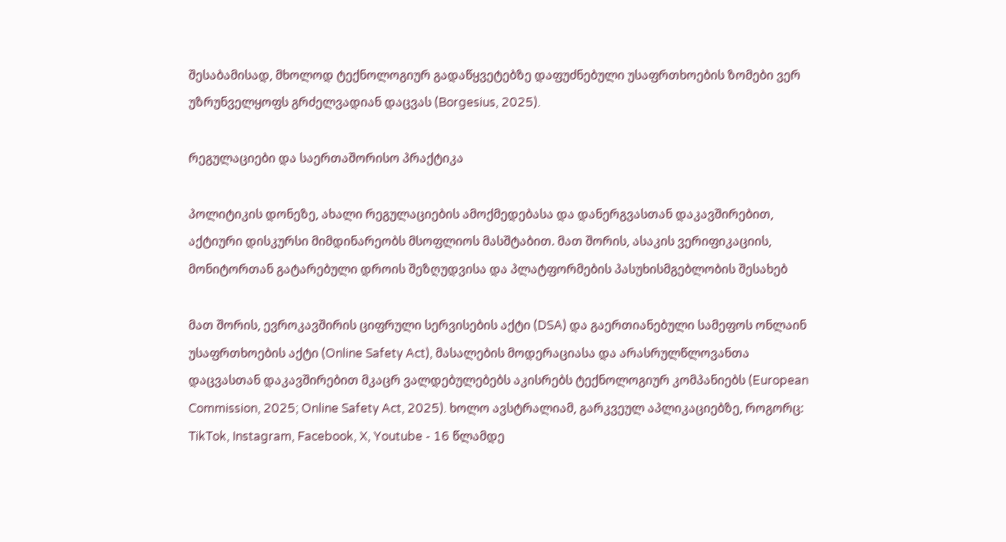შესაბამისად, მხოლოდ ტექნოლოგიურ გადაწყვეტებზე დაფუძნებული უსაფრთხოების ზომები ვერ უზრუნველყოფს გრძელვადიან დაცვას (Borgesius, 2025).

რეგულაციები და საერთაშორისო პრაქტიკა

პოლიტიკის დონეზე, ახალი რეგულაციების ამოქმედებასა და დანერგვასთან დაკავშირებით, აქტიური დისკურსი მიმდინარეობს მსოფლიოს მასშტაბით. მათ შორის, ასაკის ვერიფიკაციის, მონიტორთან გატარებული დროის შეზღუდვისა და პლატფორმების პასუხისმგებლობის შესახებ

მათ შორის, ევროკავშირის ციფრული სერვისების აქტი (DSA) და გაერთიანებული სამეფოს ონლაინ უსაფრთხოების აქტი (Online Safety Act), მასალების მოდერაციასა და არასრულწლოვანთა დაცვასთან დაკავშირებით მკაცრ ვალდებულებებს აკისრებს ტექნოლოგიურ კომპანიებს (European Commission, 2025; Online Safety Act, 2025). ხოლო ავსტრალიამ, გარკვეულ აპლიკაციებზე, როგორც: TikTok, Instagram, Facebook, X, Youtube - 16 წლამდე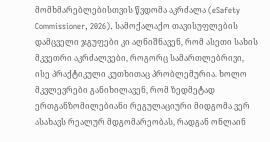მომხმარებლებისთვის წვდომა აკრძალა (eSafety Commissioner, 2026). სამოქალაქო თავისუფლების დამცველი ჯგუფები კი აღნიშნავენ, რომ ასეთი სახის მკვეთრი აკრძალვები, როგორც სამართლებრივი, ისე პრაქტიკული კუთხითაც პრობლემურია. ხოლო მკვლევრები განიხილავენ, რომ ზედმეტად ერთგანზომილებიანი რეგულაციური მიდგომა ვერ ასახავს რეალურ მდგომარეობას, რადგან ონლაინ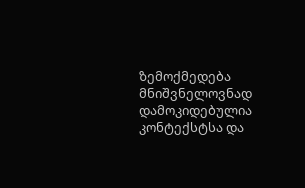ზემოქმედება მნიშვნელოვნად დამოკიდებულია კონტექსტსა და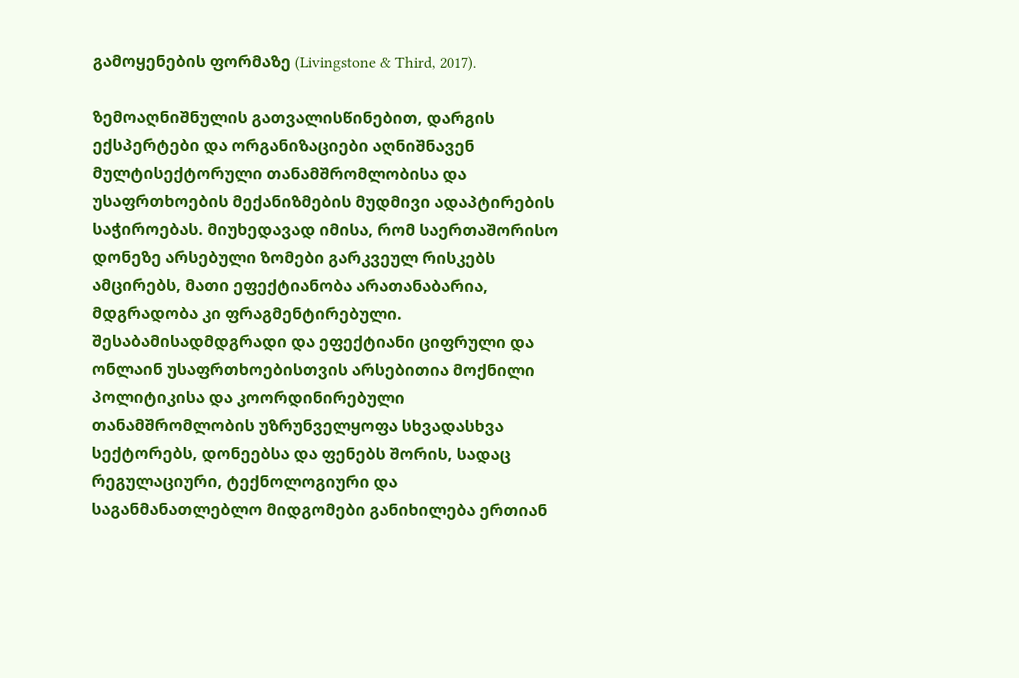გამოყენების ფორმაზე (Livingstone & Third, 2017).

ზემოაღნიშნულის გათვალისწინებით, დარგის ექსპერტები და ორგანიზაციები აღნიშნავენ მულტისექტორული თანამშრომლობისა და უსაფრთხოების მექანიზმების მუდმივი ადაპტირების საჭიროებას. მიუხედავად იმისა, რომ საერთაშორისო დონეზე არსებული ზომები გარკვეულ რისკებს ამცირებს, მათი ეფექტიანობა არათანაბარია, მდგრადობა კი ფრაგმენტირებული. შესაბამისადმდგრადი და ეფექტიანი ციფრული და ონლაინ უსაფრთხოებისთვის არსებითია მოქნილი პოლიტიკისა და კოორდინირებული თანამშრომლობის უზრუნველყოფა სხვადასხვა სექტორებს, დონეებსა და ფენებს შორის, სადაც რეგულაციური, ტექნოლოგიური და საგანმანათლებლო მიდგომები განიხილება ერთიან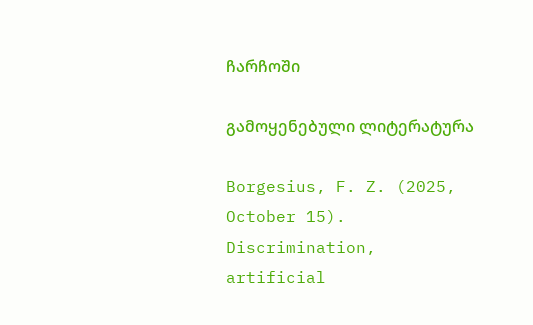ჩარჩოში

გამოყენებული ლიტერატურა

Borgesius, F. Z. (2025, October 15). Discrimination, artificial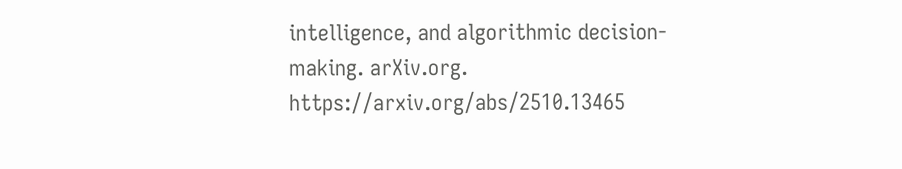intelligence, and algorithmic decision-making. arXiv.org. https://arxiv.org/abs/2510.13465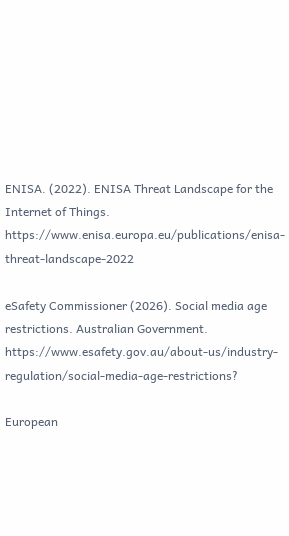ENISA. (2022). ENISA Threat Landscape for the Internet of Things. https://www.enisa.europa.eu/publications/enisa-threat-landscape-2022

eSafety Commissioner (2026). Social media age restrictions. Australian Government. https://www.esafety.gov.au/about-us/industry-regulation/social-media-age-restrictions?

European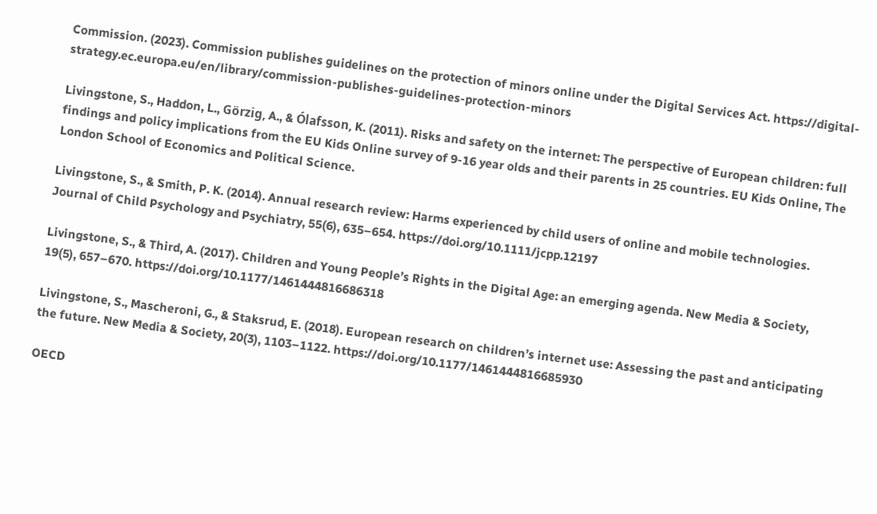Commission. (2023). Commission publishes guidelines on the protection of minors online under the Digital Services Act. https://digital-strategy.ec.europa.eu/en/library/commission-publishes-guidelines-protection-minors

Livingstone, S., Haddon, L., Görzig, A., & Ólafsson, K. (2011). Risks and safety on the internet: The perspective of European children: full findings and policy implications from the EU Kids Online survey of 9-16 year olds and their parents in 25 countries. EU Kids Online, The London School of Economics and Political Science.

Livingstone, S., & Smith, P. K. (2014). Annual research review: Harms experienced by child users of online and mobile technologies. Journal of Child Psychology and Psychiatry, 55(6), 635–654. https://doi.org/10.1111/jcpp.12197

Livingstone, S., & Third, A. (2017). Children and Young People’s Rights in the Digital Age: an emerging agenda. New Media & Society, 19(5), 657–670. https://doi.org/10.1177/1461444816686318

Livingstone, S., Mascheroni, G., & Staksrud, E. (2018). European research on children’s internet use: Assessing the past and anticipating the future. New Media & Society, 20(3), 1103–1122. https://doi.org/10.1177/1461444816685930

OECD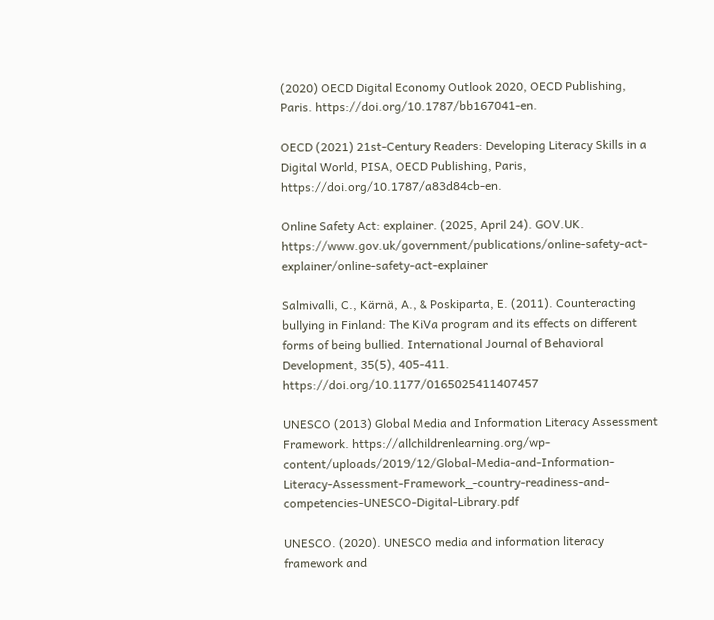(2020) OECD Digital Economy Outlook 2020, OECD Publishing, Paris. https://doi.org/10.1787/bb167041-en.

OECD (2021) 21st-Century Readers: Developing Literacy Skills in a Digital World, PISA, OECD Publishing, Paris, https://doi.org/10.1787/a83d84cb-en.

Online Safety Act: explainer. (2025, April 24). GOV.UK. https://www.gov.uk/government/publications/online-safety-act-explainer/online-safety-act-explainer

Salmivalli, C., Kärnä, A., & Poskiparta, E. (2011). Counteracting bullying in Finland: The KiVa program and its effects on different forms of being bullied. International Journal of Behavioral Development, 35(5), 405-411. https://doi.org/10.1177/0165025411407457

UNESCO (2013) Global Media and Information Literacy Assessment Framework. https://allchildrenlearning.org/wp-content/uploads/2019/12/Global-Media-and-Information-Literacy-Assessment-Framework_-country-readiness-and-competencies-UNESCO-Digital-Library.pdf

UNESCO. (2020). UNESCO media and information literacy framework and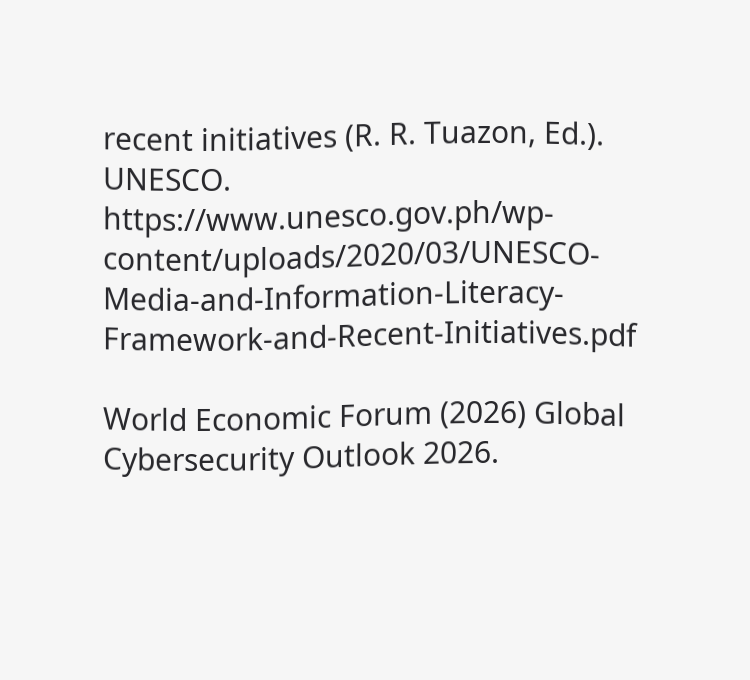recent initiatives (R. R. Tuazon, Ed.). UNESCO. https://www.unesco.gov.ph/wp-content/uploads/2020/03/UNESCO-Media-and-Information-Literacy-Framework-and-Recent-Initiatives.pdf

World Economic Forum (2026) Global Cybersecurity Outlook 2026.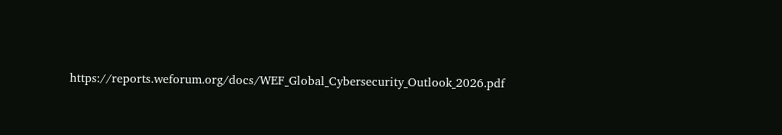https://reports.weforum.org/docs/WEF_Global_Cybersecurity_Outlook_2026.pdf